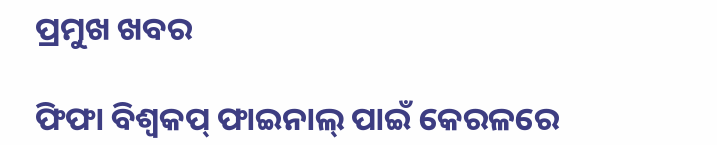ପ୍ରମୁଖ ଖବର

ଫିଫା ବିଶ୍ୱକପ୍ ଫାଇନାଲ୍ ପାଇଁ କେରଳରେ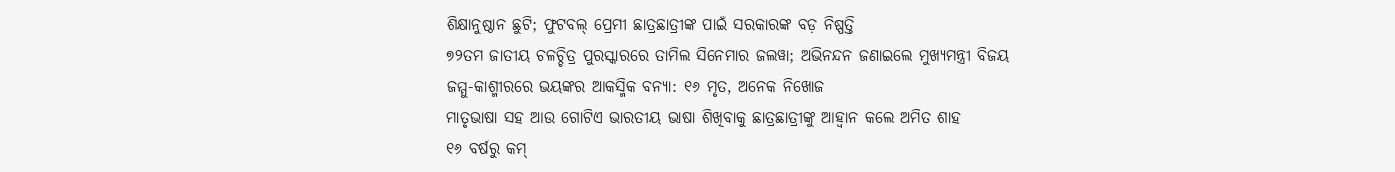ଶିକ୍ଷାନୁଷ୍ଠାନ ଛୁଟି; ଫୁଟବଲ୍ ପ୍ରେମୀ ଛାତ୍ରଛାତ୍ରୀଙ୍କ ପାଇଁ ସରକାରଙ୍କ ବଡ଼ ନିଷ୍ପତ୍ତି
୭୨ତମ ଜାତୀୟ ଚଳଚ୍ଚିତ୍ର ପୁରସ୍କାରରେ ତାମିଲ ସିନେମାର ଜଲୱା; ଅଭିନନ୍ଦନ ଜଣାଇଲେ ମୁଖ୍ୟମନ୍ତ୍ରୀ ବିଜୟ
ଜମ୍ମୁ-କାଶ୍ମୀରରେ ଭୟଙ୍କର ଆକସ୍ମିକ ବନ୍ୟା: ୧୬ ମୃତ, ଅନେକ ନିଖୋଜ
ମାତୃଭାଷା ସହ ଆଉ ଗୋଟିଏ ଭାରତୀୟ ଭାଷା ଶିଖିବାକୁ ଛାତ୍ରଛାତ୍ରୀଙ୍କୁ ଆହ୍ୱାନ କଲେ ଅମିତ ଶାହ
୧୬ ବର୍ଷରୁ କମ୍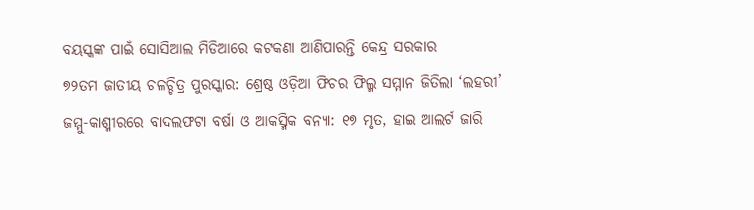ବୟସ୍କଙ୍କ ପାଇଁ ସୋସିଆଲ ମିଡିଆରେ କଟକଣା ଆଣିପାରନ୍ତି କେନ୍ଦ୍ର ସରକାର
୭୨ତମ ଜାତୀୟ ଚଳଚ୍ଚିତ୍ର ପୁରସ୍କାର: ଶ୍ରେଷ୍ଠ ଓଡ଼ିଆ ଫିଚର ଫିଲ୍ମ ସମ୍ମାନ ଜିତିଲା ‘ଲହରୀ’
ଜମ୍ମୁ-କାଶ୍ମୀରରେ ବାଦଲଫଟା ବର୍ଷା ଓ ଆକସ୍ମିକ ବନ୍ୟା: ୧୭ ମୃତ, ହାଇ ଆଲର୍ଟ ଜାରି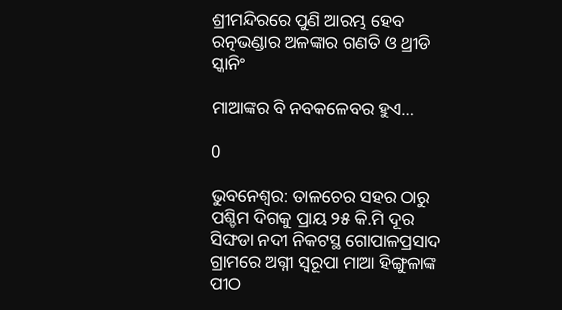ଶ୍ରୀମନ୍ଦିରରେ ପୁଣି ଆରମ୍ଭ ହେବ ରତ୍ନଭଣ୍ଡାର ଅଳଙ୍କାର ଗଣତି ଓ ଥ୍ରୀଡି ସ୍କାନିଂ

ମାଆଙ୍କର ବି ନବକଳେବର ହୁଏ…

0

ଭୁବନେଶ୍ୱର: ତାଳଚେର ସହର ଠାରୁ ପଶ୍ଚିମ ଦିଗକୁ ପ୍ରାୟ ୨୫ କି.ମି ଦୂର ସିଙ୍ଘଡା ନଦୀ ନିକଟସ୍ଥ ଗୋପାଳପ୍ରସାଦ ଗ୍ରାମରେ ଅଗ୍ନୀ ସ୍ୱରୂପା ମାଆ ହିଙ୍ଗୁଳାଙ୍କ ପୀଠ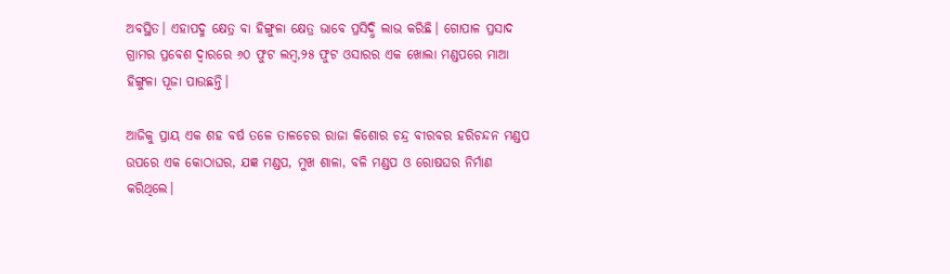ଅବସ୍ଥିତ। ଏହାପଦ୍ମ କ୍ଷେତ୍ର ବା ହିଙ୍ଗୁଳା କ୍ଷେତ୍ର ଭାବେ ପ୍ରସିଦ୍ଧି ଲାଭ କରିଛି। ଗୋପାଳ ପ୍ରସାଦ ଗ୍ରାମର ପ୍ରବେଶ ଦ୍ୱାରରେ ୬୦ ଫୁଟ ଲମ୍ୱ,୨୫ ଫୁଟ ଓସାରର ଏକ ଖୋଲା ମଣ୍ଡପରେ ମାଆ ହିଙ୍ଗୁଳା ପୂଜା ପାଉଛନ୍ତି।

ଆଜିକୁ ପ୍ରାୟ ଏକ ଶହ ବର୍ଷ ତଳେ ତାଳଚେର ରାଜା କିଶୋର ଚନ୍ଦ୍ର ବୀରବର ହରିଚନ୍ଦନ ମଣ୍ଡପ ଉପରେ ଏକ କୋଠାଘର, ଯଜ୍ଞ ମଣ୍ଡପ, ମୁଖ ଶାଳା, ବଳି ମଣ୍ଡପ ଓ ରୋଷଘର ନିର୍ମାଣ କରିଥିଲେ।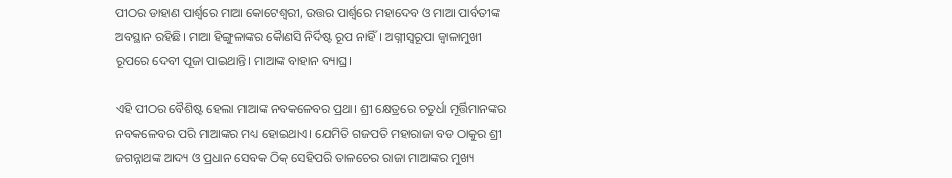ପୀଠର ଡାହାଣ ପାର୍ଶ୍ୱରେ ମାଆ କୋଟେଶ୍ୱରୀ, ଉତ୍ତର ପାର୍ଶ୍ୱରେ ମହାଦେବ ଓ ମାଆ ପାର୍ବତୀଙ୍କ ଅବସ୍ଥାନ ରହିଛି। ମାଆ ହିଙ୍ଗୁଳାଙ୍କର କୈାଣସି ନିର୍ଦିଷ୍ଟ ରୂପ ନାହିଁ। ଅଗ୍ନୀସ୍ୱରୂପା ଜ୍ୱାଳାମୁଖୀ ରୂପରେ ଦେବୀ ପୂଜା ପାଇଥାନ୍ତି। ମାଆଙ୍କ ବାହାନ ବ୍ୟାଘ୍ର।

ଏହି ପୀଠର ବୈଶିଷ୍ଟ ହେଲା ମାଆଙ୍କ ନବକଳେବର ପ୍ରଥା। ଶ୍ରୀ କ୍ଷେତ୍ରରେ ଚତୁର୍ଧା ମୂର୍ତ୍ତିମାନଙ୍କର ନବକଳେବର ପରି ମାଆଙ୍କର ମଧ୍ୟ ହୋଇଥାଏ। ଯେମିତି ଗଜପତି ମହାରାଜା ବଡ ଠାକୁର ଶ୍ରୀ ଜଗନ୍ନାଥଙ୍କ ଆଦ୍ୟ ଓ ପ୍ରଧାନ ସେବକ ଠିକ୍‍ ସେହିପରି ତାଳଚେର ରାଜା ମାଆଙ୍କର ମୁଖ୍ୟ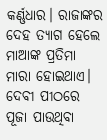କର୍ଣ୍ଣଧାର। ରାଜାଙ୍କର ଦେହ ତ୍ୟାଗ ହେଲେ ମାଆଙ୍କ ପ୍ରତିମା ମାରା ହୋଇଥାଏ। ଦେବୀ ପୀଠରେ ପୂଜା ପାଉଥିବା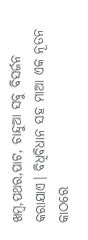ଖମ୍ୱ,ପଥର,ପାଟ, ଚାନ୍ଦୁଆ ସବୁ ବିସର୍ଜନ କରାଯାଏ। ବିଧିବିଧାନ ସହ ମାଆ ଏକ ନୂତନ କାଠରେ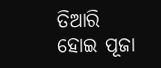ତିଆରି ହୋଇ ପୂଜା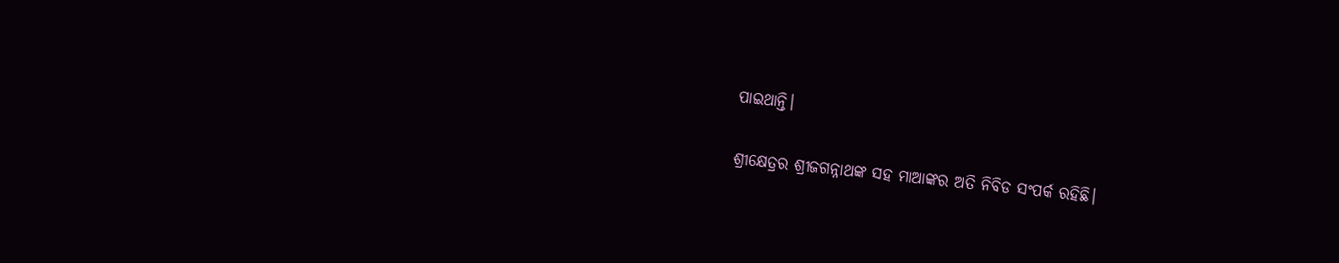ପାଇଥାନ୍ତି।

ଶ୍ରୀକ୍ଷେତ୍ରର ଶ୍ରୀଜଗନ୍ନାଥଙ୍କ ସହ ମାଆଙ୍କର ଅତି ନିବିଡ ସଂପର୍କ ରହିଛି।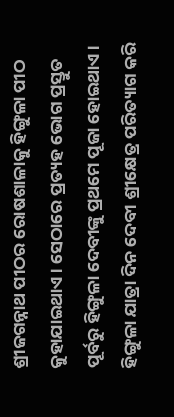ଶ୍ରୀଜଗନ୍ନାଥ ପୀଠର ରୋଷଶାଳାକୁ ହିଙ୍ଗୁଳା ପୀଠ କୁହାଯାଇଥାଏ। ସେଠାରେ ପ୍ରତ୍ୟହ ଭୋଗ ପ୍ରସ୍ତୁତ ପୂର୍ବରୁ ହିଙ୍ଗୁଳା ଦେବୀଙ୍କୁ ପ୍ରଥମେ ପୂଜା ହୋଇଥାଏ। ହିଙ୍ଗୁଳା ଯାତ୍ରା ଦିନ ଦେବୀ ଶ୍ରୀକ୍ଷେତ୍ର ପରିତ୍ୟାଗ କରି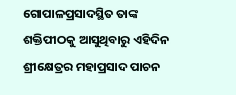ଗୋପାଳପ୍ରସାଦସ୍ଥିତ ତାଙ୍କ ଶକ୍ତିପୀଠକୁ ଆସୁଥିବାରୁ ଏହିଦିନ ଶ୍ରୀକ୍ଷେତ୍ରର ମହାପ୍ରସାଦ ପାଚନ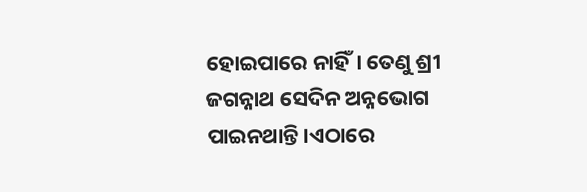ହୋଇପାରେ ନାହିଁ। ତେଣୁ ଶ୍ରୀ ଜଗନ୍ନାଥ ସେଦିନ ଅନ୍ନଭୋଗ ପାଇନଥାନ୍ତି।ଏଠାରେ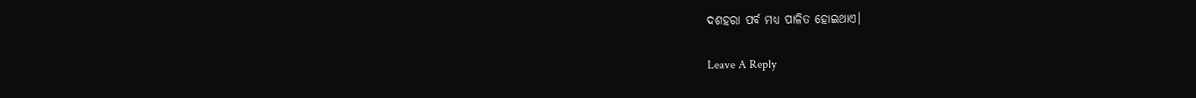ଦଶହରା ପର୍ବ ମଧ୍ୟ ପାଳିତ ହୋଇଥାଏ।

Leave A Reply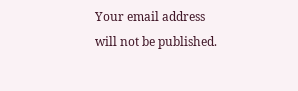Your email address will not be published.